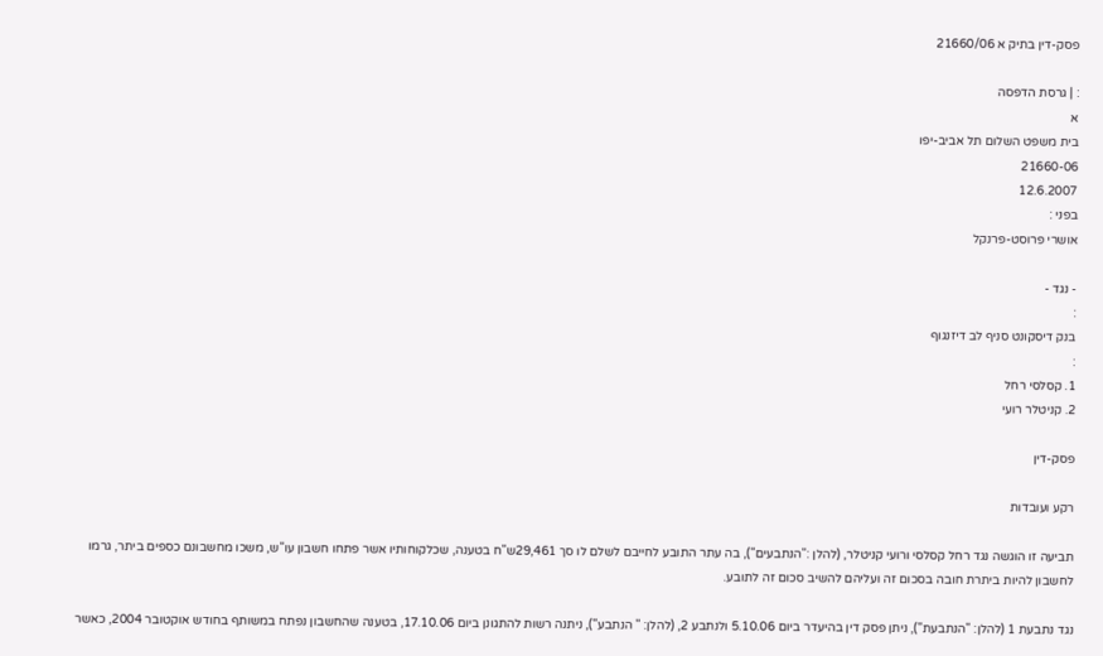פסק-דין בתיק א 21660/06

: | גרסת הדפסה
א
בית משפט השלום תל אביב-יפו
21660-06
12.6.2007
בפני :
אושרי פרוסט-פרנקל

- נגד -
:
בנק דיסקונט סניף לב דיזנגוף
:
1. קסלסי רחל
2. קניטלר רועי

פסק-דין

רקע ועובדות

תביעה זו הוגשה נגד רחל קסלסי ורועי קניטלר, (להלן :"הנתבעים"), בה עתר התובע לחייבם לשלם לו סך 29,461ש"ח בטענה, שכלקוחותיו אשר פתחו חשבון עו"ש, משכו מחשבונם כספים ביתר, גרמו לחשבון להיות ביתרת חובה בסכום זה ועליהם להשיב סכום זה לתובע.

נגד נתבעת 1 (להלן: "הנתבעת"), ניתן פסק דין בהיעדר ביום 5.10.06 ולנתבע 2, (להלן: " הנתבע"), ניתנה רשות להתגונן ביום 17.10.06, בטענה שהחשבון נפתח במשותף בחודש אוקטובר 2004, כאשר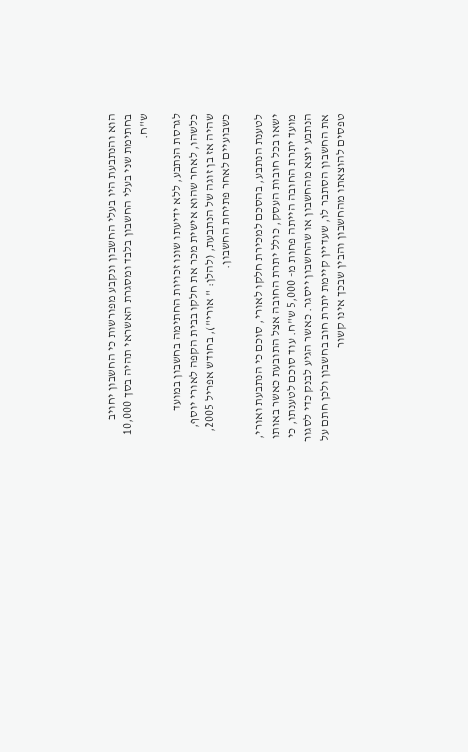הוא והנתבעת היו בעלי החשבון ונקבע מפורשות כי החשבון יחויב בחתימת שני בעלי החשבון בלבד ומסגרת האשראי תהיה בסך 10,000 ש"ח.

לגרסת הנתבע, ללא ידיעתו שונו זכויות החתימה בחשבון במועד כלשהו, לאחר שהוא אישית מכר את חלקו בבית הקפה לאורי יוסף, שהיה אז בן זוגה של הנתבעת, (להלן: " אורי"), בחודש אפריל 2005, כשבועיים לאחר פתיחת החשבון.

לטענת הנתבע, בהסכם למכירת חלקו לאורי, סוכם כי הנתבעת ואורי, ישאו בכל חובות העסק, כולל יתרת החובה אצל התובעת כאשר באותו מועד יתרת החובה הייתה פחות מ- 5,000 ש"ח. עוד סוכם לטענתו, כי הנתבע יוצא מהחשבון או שהחשבון ייסגר. כאשר הגיע לבנק כדי לסגור את החשבון הסתבר לו, שעדיין קיימת יתרת חוב בחשבון ולכן חתם על טפסים להוצאתו מהחשבון והבין שבכך אינו קשור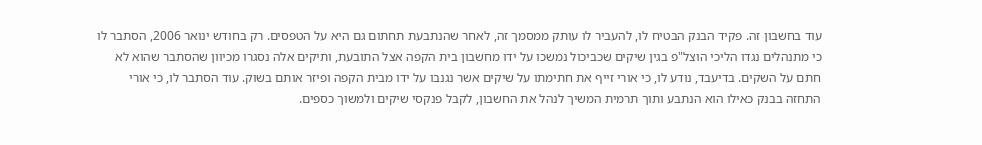עוד בחשבון זה. פקיד הבנק הבטיח לו, להעביר לו עותק ממסמך זה, לאחר שהנתבעת תחתום גם היא על הטפסים. רק בחודש ינואר 2006, הסתבר לו כי מתנהלים נגדו הליכי הוצל"פ בגין שיקים שכביכול נמשכו על ידו מחשבון בית הקפה אצל התובעת, ותיקים אלה נסגרו מכיוון שהסתבר שהוא לא חתם על השקים. בדיעבד, נודע לו, כי אורי זייף את חתימתו על שיקים אשר נגנבו על ידו מבית הקפה ופיזר אותם בשוק. עוד הסתבר לו, כי אורי התחזה בבנק כאילו הוא הנתבע ותוך תרמית המשיך לנהל את החשבון, לקבל פנקסי שיקים ולמשוך כספים.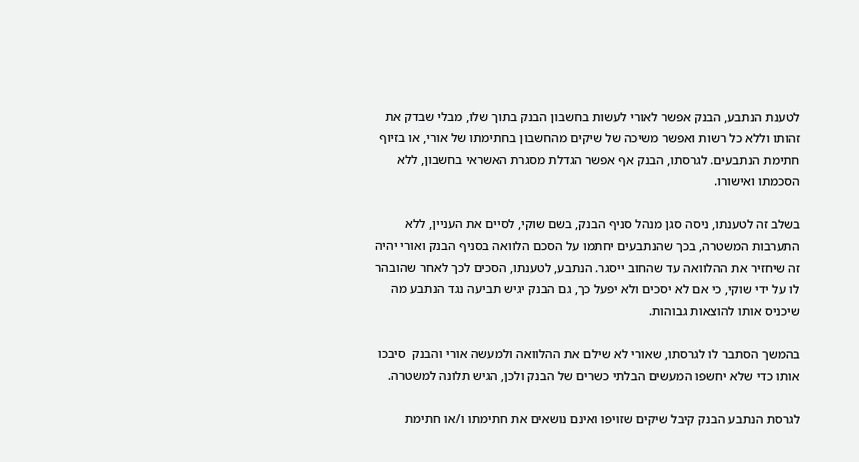לטענת הנתבע, הבנק אפשר לאורי לעשות בחשבון הבנק בתוך שלו, מבלי שבדק את זהותו וללא כל רשות ואפשר משיכה של שיקים מהחשבון בחתימתו של אורי, או בזיוף חתימת הנתבעים. לגרסתו, הבנק אף אפשר הגדלת מסגרת האשראי בחשבון, ללא הסכמתו ואישורו.

בשלב זה לטענתו, ניסה סגן מנהל סניף הבנק, בשם שוקי, לסיים את העניין, ללא התערבות המשטרה, בכך שהנתבעים יחתמו על הסכם הלוואה בסניף הבנק ואורי יהיה זה שיחזיר את ההלוואה עד שהחוב ייסגר. הנתבע, לטענתו, הסכים לכך לאחר שהובהר לו על ידי שוקי, כי אם לא יסכים ולא יפעל כך, גם הבנק יגיש תביעה נגד הנתבע מה שיכניס אותו להוצאות גבוהות.

בהמשך הסתבר לו לגרסתו, שאורי לא שילם את ההלוואה ולמעשה אורי והבנק  סיבכו אותו כדי שלא יחשפו המעשים הבלתי כשרים של הבנק ולכן, הגיש תלונה למשטרה.

לגרסת הנתבע הבנק קיבל שיקים שזויפו ואינם נושאים את חתימתו ו/או חתימת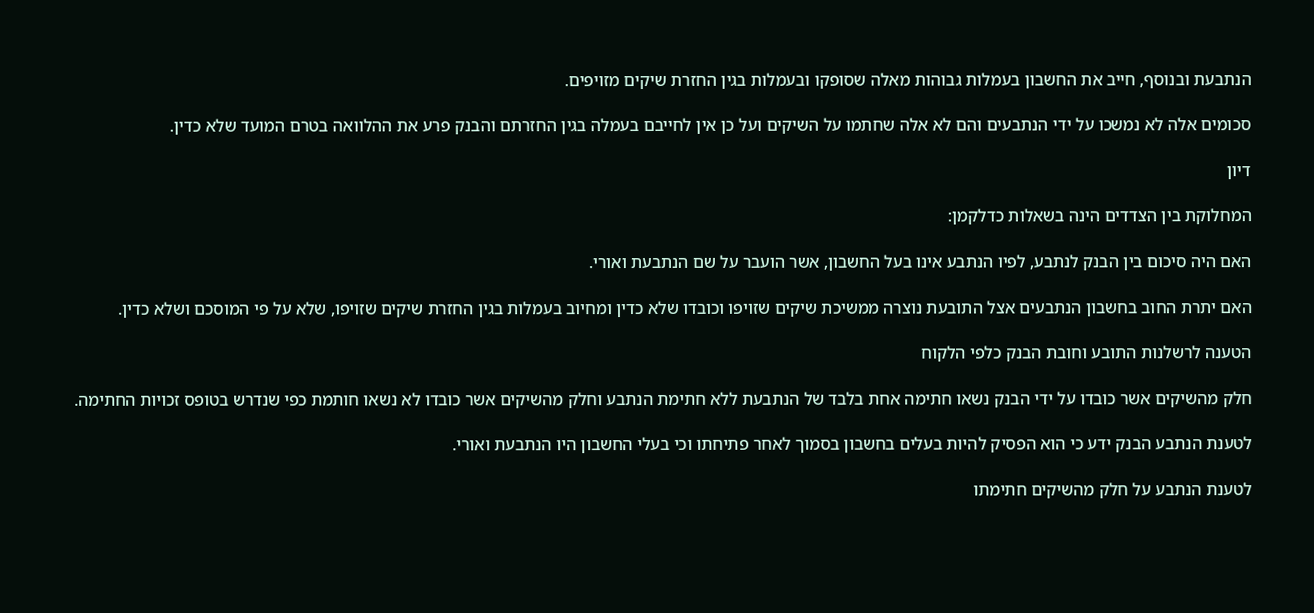הנתבעת ובנוסף, חייב את החשבון בעמלות גבוהות מאלה שסופקו ובעמלות בגין החזרת שיקים מזויפים.

סכומים אלה לא נמשכו על ידי הנתבעים והם לא אלה שחתמו על השיקים ועל כן אין לחייבם בעמלה בגין החזרתם והבנק פרע את ההלוואה בטרם המועד שלא כדין.

דיון

המחלוקת בין הצדדים הינה בשאלות כדלקמן:

האם היה סיכום בין הבנק לנתבע, לפיו הנתבע אינו בעל החשבון, אשר הועבר על שם הנתבעת ואורי.

האם יתרת החוב בחשבון הנתבעים אצל התובעת נוצרה ממשיכת שיקים שזויפו וכובדו שלא כדין ומחיוב בעמלות בגין החזרת שיקים שזויפו, שלא על פי המוסכם ושלא כדין.

הטענה לרשלנות התובע וחובת הבנק כלפי הלקוח

חלק מהשיקים אשר כובדו על ידי הבנק נשאו חתימה אחת בלבד של הנתבעת ללא חתימת הנתבע וחלק מהשיקים אשר כובדו לא נשאו חותמת כפי שנדרש בטופס זכויות החתימה.

לטענת הנתבע הבנק ידע כי הוא הפסיק להיות בעלים בחשבון בסמוך לאחר פתיחתו וכי בעלי החשבון היו הנתבעת ואורי.

לטענת הנתבע על חלק מהשיקים חתימתו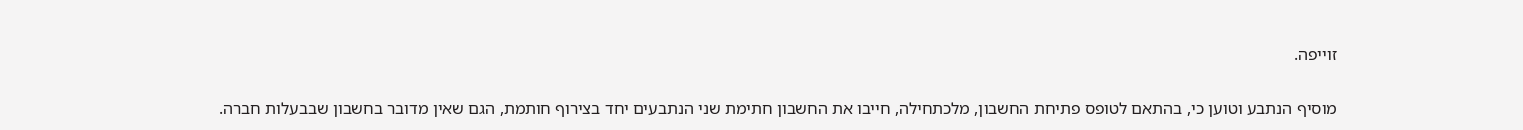זוייפה.

מוסיף הנתבע וטוען כי, בהתאם לטופס פתיחת החשבון, מלכתחילה, חייבו את החשבון חתימת שני הנתבעים יחד בצירוף חותמת, הגם שאין מדובר בחשבון שבבעלות חברה.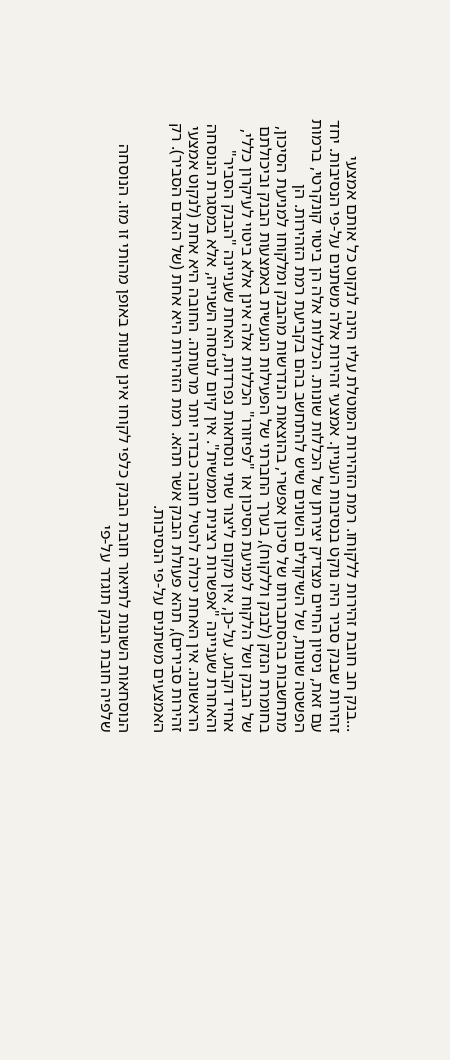...בנק חב חובת זהירות ללקוחו. רמת הזהירות המוטלת עליו הינה לנקוט כל אותם אמצעי זהירות שבנק סביר היה נוקט בנסיבות העניין. אמצעי זהירות אלה משתנים על-פי הנסיבות. יחד עם זאת, ניסיון החיים מצדיק יצירתן של הכללות שונות. הכללות אלה הן ביטוי קונקרטי, ברמות הפשטה שונות, של השיקולים השונים שיש להתחשב בהם בקביעת רמת הזהירות. הן מתחשבות בהסתברותו של סיכון אפשרי, בהוצאות הנדרשות מהבנק ומלקוחו למניעת הסיכון, בחומרת הנזק (לבנק וללקוח), בערך החברתי של הפעילות הנעשית באמצעות הבנק וביכולתם של הבנק ושל הלקוח למניעת הסיכון או "לפיזורו" הכללות אלה אינן אלא ביטוי לעיקרון כללי, אחיד וקבוע. על-כן, אין מקום ליצור שתי נוסחאות נפרדות, האחת שעניינה "הבנק הסביר" והאחרת שעניינה "אפשרות רצינית וממשית". אין קיום לנוסחה השנייה, אלא במסגרת הנוסחה הראשונה. אין האחת יכולה להטיל חובה כבדה יותר מרעותה. החובה היא אחת (לנקוט אמצעי זהירות סבירים), תהא פעולת הבנק אשר תהא. רמת הזהירות היא אחת (של האדם הסביר). רק האמצעים משתנים על-פי הנסיבות.

הנוסחאות השונות לתיאור חובת הבנק כלפי לקוחו אינן שונות באופן מהותי זו מזו. הנוסחה שלפיה חובת הבנק תוגדר על-פי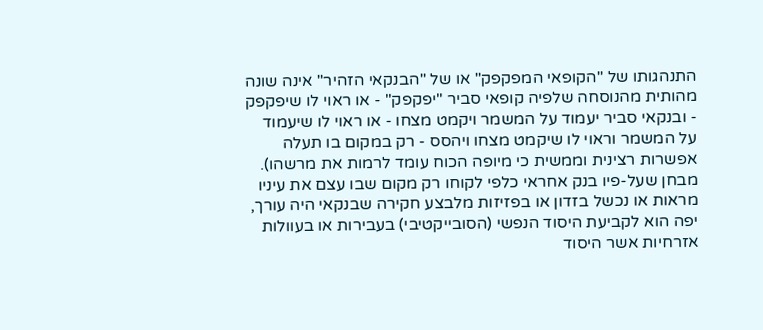התנהגותו של "הקופאי המפקפק" או של "הבנקאי הזהיר" אינה שונה מהותית מהנוסחה שלפיה קופאי סביר "יפקפק" - או ראוי לו שיפקפק - ובנקאי סביר יעמוד על המשמר ויקמט מצחו - או ראוי לו שיעמוד על המשמר וראוי לו שיקמט מצחו ויהסס - רק במקום בו תעלה אפשרות רצינית וממשית כי מיופה הכוח עומד לרמות את מרשהו). מבחן שעל-פיו בנק אחראי כלפי לקוחו רק מקום שבו עצם את עיניו מראות או נכשל בזדון או בפזיזות מלבצע חקירה שבנקאי היה עורך, יפה הוא לקביעת היסוד הנפשי (הסובייקטיבי) בעבירות או בעוולות אזרחיות אשר היסוד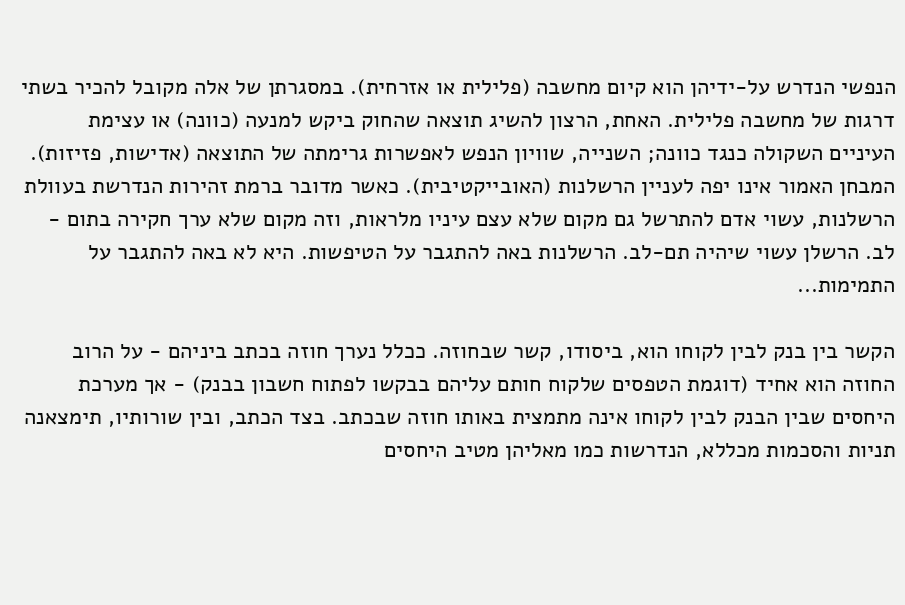הנפשי הנדרש על-ידיהן הוא קיום מחשבה (פלילית או אזרחית). במסגרתן של אלה מקובל להכיר בשתי דרגות של מחשבה פלילית. האחת, הרצון להשיג תוצאה שהחוק ביקש למנעה (כוונה) או עצימת העיניים השקולה כנגד כוונה; השנייה, שוויון הנפש לאפשרות גרימתה של התוצאה (אדישות, פזיזות). המבחן האמור אינו יפה לעניין הרשלנות (האובייקטיבית). כאשר מדובר ברמת זהירות הנדרשת בעוולת הרשלנות, עשוי אדם להתרשל גם מקום שלא עצם עיניו מלראות, וזה מקום שלא ערך חקירה בתום - לב. הרשלן עשוי שיהיה תם-לב. הרשלנות באה להתגבר על הטיפשות. היא לא באה להתגבר על התמימות...

הקשר בין בנק לבין לקוחו הוא, ביסודו, קשר שבחוזה. ככלל נערך חוזה בכתב ביניהם - על הרוב החוזה הוא אחיד (דוגמת הטפסים שלקוח חותם עליהם בבקשו לפתוח חשבון בבנק) - אך מערכת היחסים שבין הבנק לבין לקוחו אינה מתמצית באותו חוזה שבכתב. בצד הכתב, ובין שורותיו, תימצאנה תניות והסכמות מכללא, הנדרשות כמו מאליהן מטיב היחסים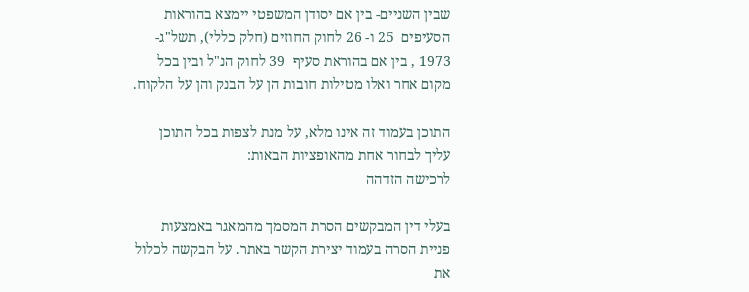שבין השניים- בין אם יסודן המשפטי יימצא בהוראות הסעיפים  25 ו- 26 לחוק החוזים (חלק כללי), תשל"ג- 1973 , בין אם בהוראת סעיף  39 לחוק הנ"ל ובין בכל מקום אחר ואלו מטילות חובות הן על הבנק והן על הלקוח.

התוכן בעמוד זה אינו מלא, על מנת לצפות בכל התוכן עליך לבחור אחת מהאופציות הבאות:
לרכישה הזדהה

בעלי דין המבקשים הסרת המסמך מהמאגר באמצעות פניית הסרה בעמוד יצירת הקשר באתר. על הבקשה לכלול את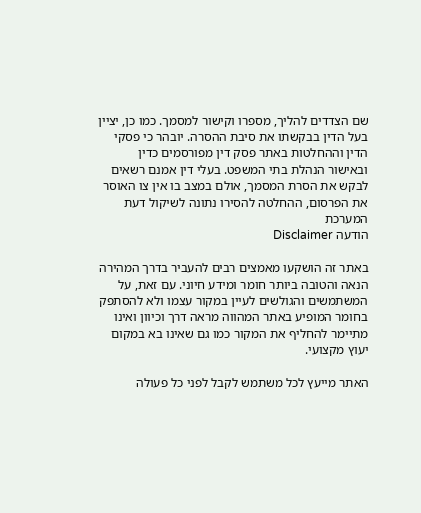שם הצדדים להליך, מספרו וקישור למסמך. כמו כן, יציין בעל הדין בבקשתו את סיבת ההסרה. יובהר כי פסקי הדין וההחלטות באתר פסק דין מפורסמים כדין ובאישור הנהלת בתי המשפט. בעלי דין אמנם רשאים לבקש את הסרת המסמך, אולם במצב בו אין צו האוסר את הפרסום, ההחלטה להסירו נתונה לשיקול דעת המערכת
הודעה Disclaimer

באתר זה הושקעו מאמצים רבים להעביר בדרך המהירה הנאה והטובה ביותר חומר ומידע חיוני. עם זאת, על המשתמשים והגולשים לעיין במקור עצמו ולא להסתפק בחומר המופיע באתר המהווה מראה דרך וכיוון ואינו מתיימר להחליף את המקור כמו גם שאינו בא במקום יעוץ מקצועי.

האתר מייעץ לכל משתמש לקבל לפני כל פעולה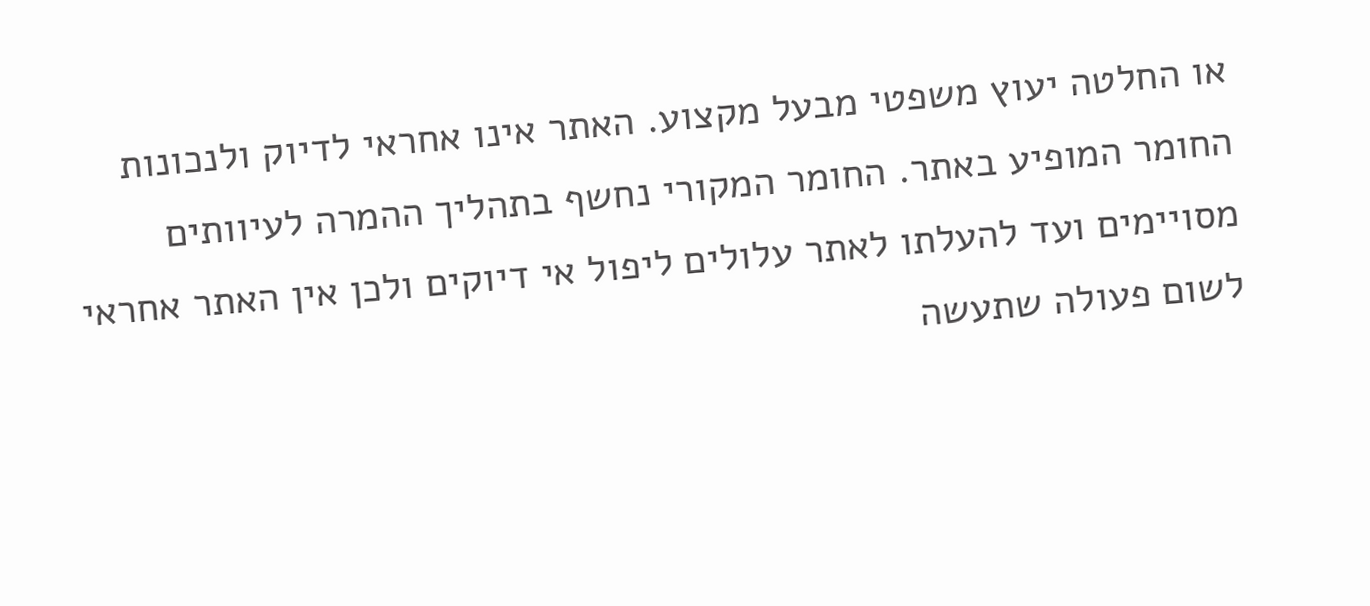או החלטה יעוץ משפטי מבעל מקצוע. האתר אינו אחראי לדיוק ולנכונות החומר המופיע באתר. החומר המקורי נחשף בתהליך ההמרה לעיוותים מסויימים ועד להעלתו לאתר עלולים ליפול אי דיוקים ולכן אין האתר אחראי לשום פעולה שתעשה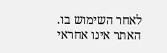לאחר השימוש בו. האתר אינו אחראי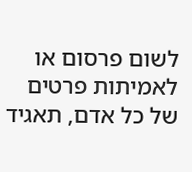לשום פרסום או לאמיתות פרטים של כל אדם, תאגיד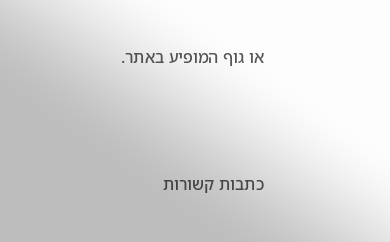או גוף המופיע באתר.




כתבות קשורות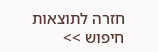חזרה לתוצאות חיפוש >>